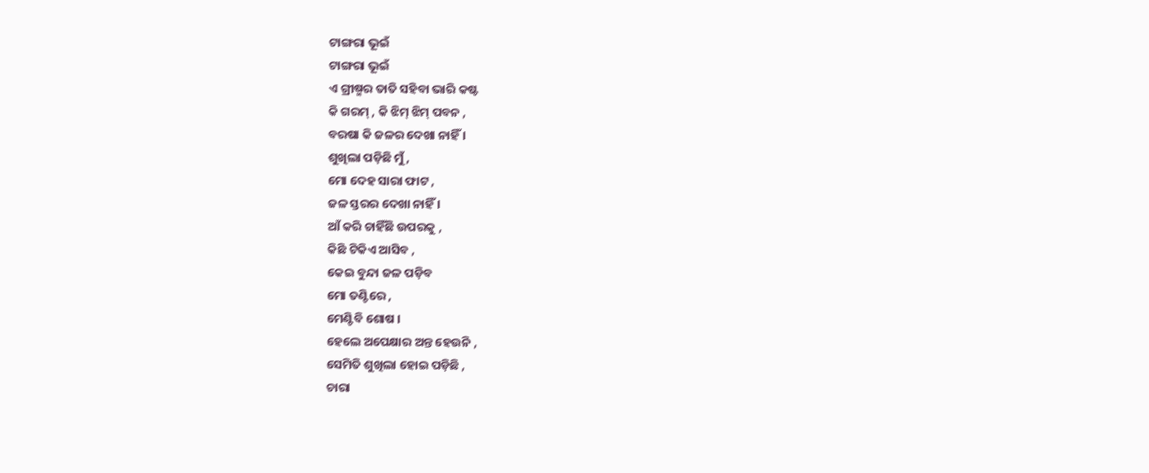ଟାଙ୍ଗରା ଭୂଇଁ
ଟାଙ୍ଗରା ଭୂଇଁ
ଏ ଗ୍ରୀଷ୍ମର ତାତି ସହିବା ଭାରି କଷ୍ଟ
କି ଗରମ୍ , କି ଝିମ୍ ଝିମ୍ ପବନ ,
ବରଷା କି ଜଳର ଦେଖା ନାହିଁ ।
ଶୁଖିଲା ପଡ଼ିଛି ମୁଁ ,
ମୋ ଦେହ ସାରା ଫାଟ ,
ଜଳ ସ୍ତରର ଦେଖା ନାହିଁ ।
ଆଁ କରି ଚାହିଁଛି ଉପରକୁ ,
କିଛି ଟିକିଏ ଆସିବ ,
କେଇ ବୁନ୍ଦା ଜଳ ପଡ଼ିବ
ମୋ ତଣ୍ଟିରେ ,
ମେଣ୍ଟିବି ଶୋଷ ।
ହେଲେ ଅପେକ୍ଷାର ଅନ୍ତ ହେଉନି ,
ସେମିତି ଶୁଖିଲା ହୋଇ ପଡ଼ିଛି ,
ଚାରା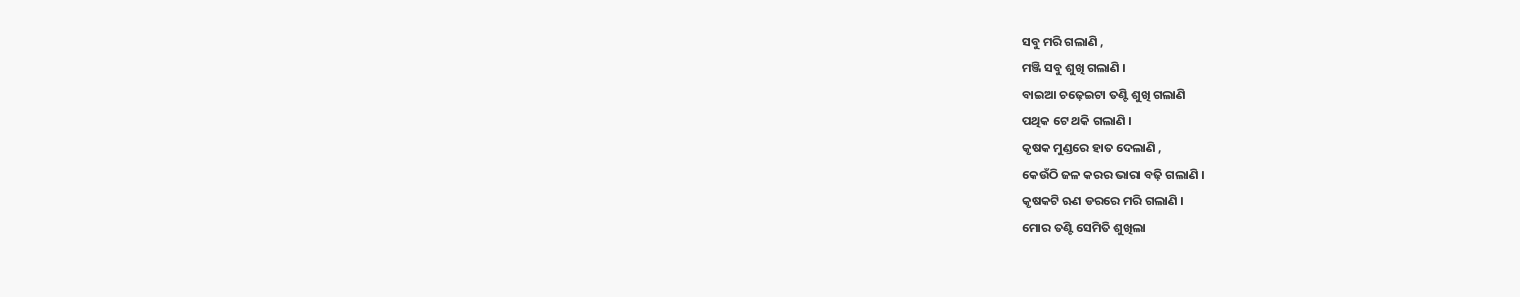ସବୁ ମରି ଗଲାଣି ,
ମଞ୍ଜି ସବୁ ଶୁଖି ଗଲାଣି ।
ବାଇଆ ଚଢ଼େଇଟା ତଣ୍ଟି ଶୁଖି ଗଲାଣି
ପଥିକ ଟେ ଥକି ଗଲାଣି ।
କୃଷକ ମୁଣ୍ଡରେ ହାତ ଦେଲାଣି ,
କେଉଁଠି ଜଳ କରର ଭାରା ବଢ଼ି ଗଲାଣି ।
କୃଷକଟି ଋଣ ଡରରେ ମରି ଗଲାଣି ।
ମୋର ତଣ୍ଟି ସେମିତି ଶୁଖିଲା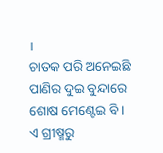।
ଚାତକ ପରି ଅନେଇଛି
ପାଣିର ଦୁଇ ବୁନ୍ଦାରେ ଶୋଷ ମେଣ୍ଟେଇ ବି ।
ଏ ଗ୍ରୀଷ୍ମରୁ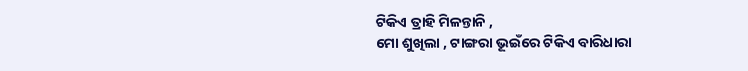ଟିକିଏ ତ୍ରାହି ମିଳନ୍ତାନି ,
ମୋ ଶୁଖିଲା , ଟାଙ୍ଗରା ଭୂଇଁରେ ଟିକିଏ ବାରିଧାରା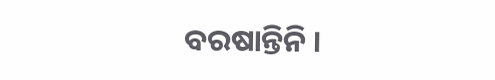ବରଷାନ୍ତିନି ।